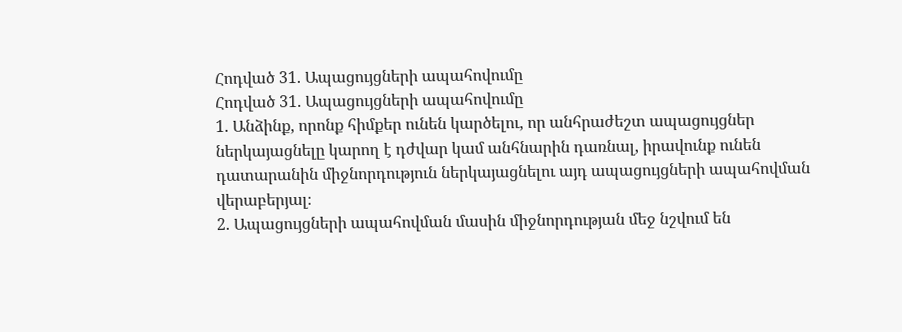Հոդված 31. Ապացույցների ապահովումը
Հոդված 31. Ապացույցների ապահովումը
1. Անձինք, որոնք հիմքեր ունեն կարծելու, որ անհրաժեշտ ապացույցներ ներկայացնելը կարող է դժվար կամ անհնարին դառնալ, իրավունք ունեն դատարանին միջնորդություն ներկայացնելու այդ ապացույցների ապահովման վերաբերյալ։
2. Ապացույցների ապահովման մասին միջնորդության մեջ նշվում են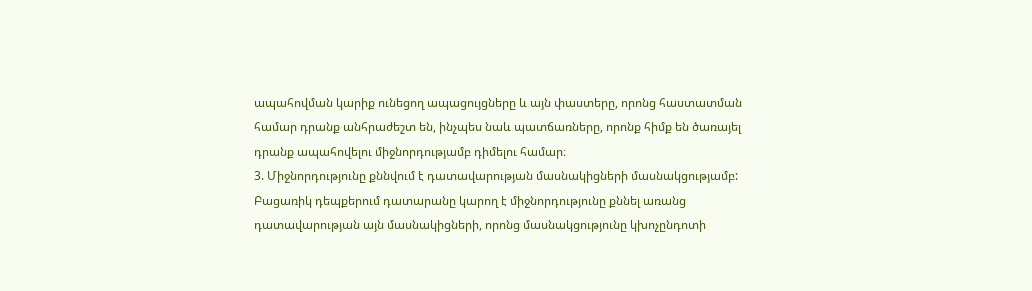ապահովման կարիք ունեցող ապացույցները և այն փաստերը, որոնց հաստատման համար դրանք անհրաժեշտ են, ինչպես նաև պատճառները, որոնք հիմք են ծառայել դրանք ապահովելու միջնորդությամբ դիմելու համար։
3. Միջնորդությունը քննվում է դատավարության մասնակիցների մասնակցությամբ: Բացառիկ դեպքերում դատարանը կարող է միջնորդությունը քննել առանց դատավարության այն մասնակիցների, որոնց մասնակցությունը կխոչընդոտի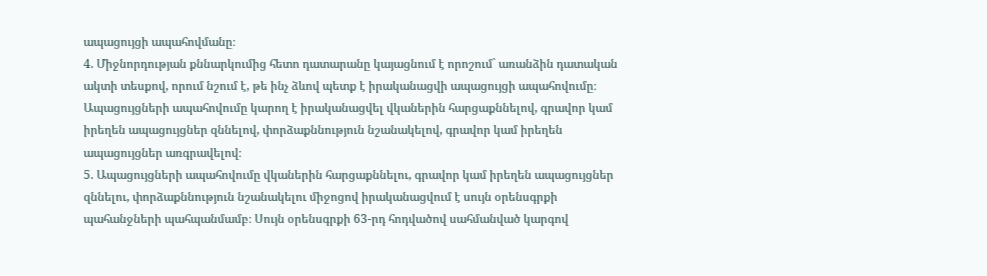ապացույցի ապահովմանը։
4. Միջնորդության քննարկումից հետո դատարանը կայացնում է որոշում` առանձին դատական ակտի տեսքով, որում նշում է, թե ինչ ձևով պետք է իրականացվի ապացույցի ապահովումը։ Ապացույցների ապահովումը կարող է իրականացվել վկաներին հարցաքննելով, գրավոր կամ իրեղեն ապացույցներ զննելով, փորձաքննություն նշանակելով, գրավոր կամ իրեղեն ապացույցներ առգրավելով։
5. Ապացույցների ապահովումը վկաներին հարցաքննելու, գրավոր կամ իրեղեն ապացույցներ զննելու, փորձաքննություն նշանակելու միջոցով իրականացվում է սույն օրենսգրքի պահանջների պահպանմամբ։ Սույն օրենսգրքի 63-րդ հոդվածով սահմանված կարգով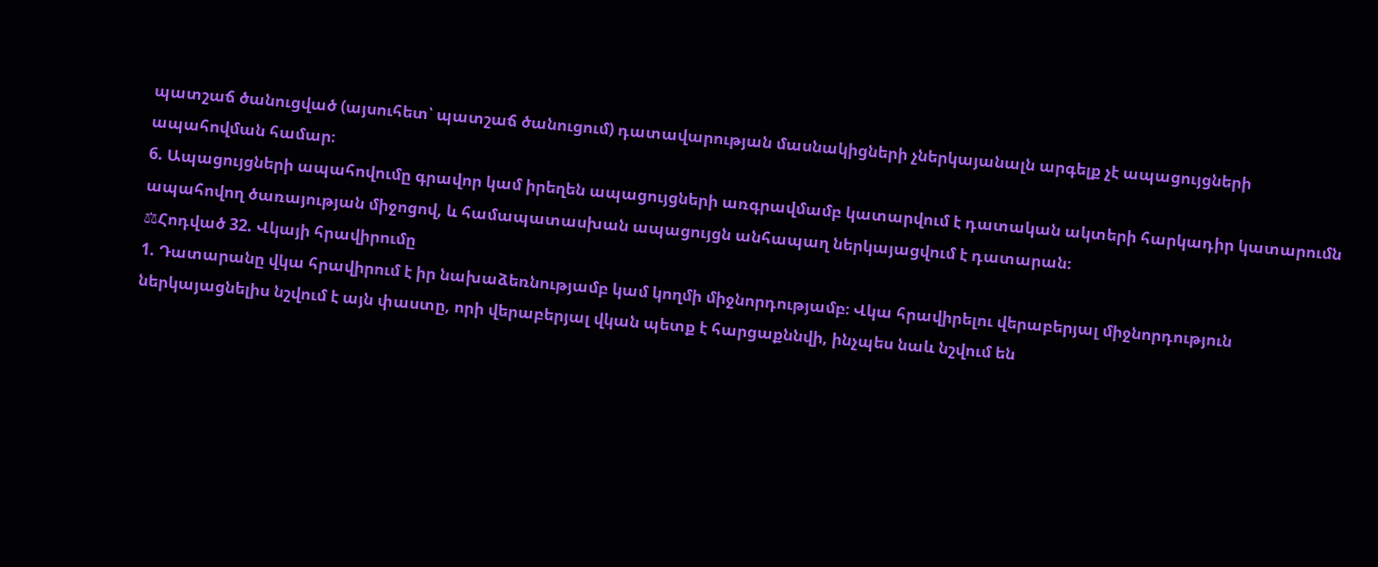պատշաճ ծանուցված (այսուհետ՝ պատշաճ ծանուցում) դատավարության մասնակիցների չներկայանալն արգելք չէ ապացույցների ապահովման համար։
6. Ապացույցների ապահովումը գրավոր կամ իրեղեն ապացույցների առգրավմամբ կատարվում է դատական ակտերի հարկադիր կատարումն ապահովող ծառայության միջոցով, և համապատասխան ապացույցն անհապաղ ներկայացվում է դատարան։
⚖Հոդված 32. Վկայի հրավիրումը
1. Դատարանը վկա հրավիրում է իր նախաձեռնությամբ կամ կողմի միջնորդությամբ։ Վկա հրավիրելու վերաբերյալ միջնորդություն ներկայացնելիս նշվում է այն փաստը, որի վերաբերյալ վկան պետք է հարցաքննվի, ինչպես նաև նշվում են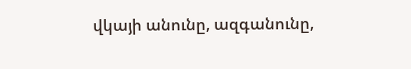վկայի անունը, ազգանունը,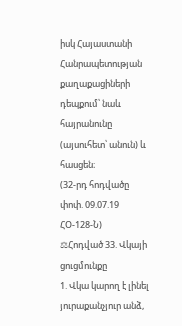իսկ Հայաստանի Հանրապետության քաղաքացիների դեպքում՝ նաև հայրանունը (այսուհետ՝ անուն) և հասցեն։
(32-րդ հոդվածը փոփ. 09.07.19 ՀՕ-128-Ն)
⚖Հոդված 33. Վկայի ցուցմունքը
1. Վկա կարող է լինել յուրաքանչյուր անձ,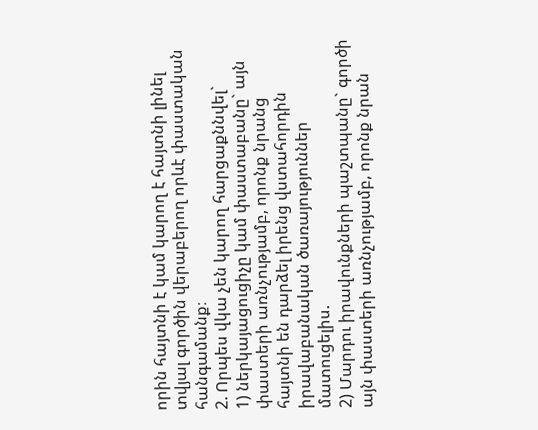որին հայտնի է կամ կարող է հայտնի լինել տվյալ գործին վերաբերող որևէ փաստական հանգամանք։
2. Որպես վկա չեն կարող հարցաքննվել`
1) ներկայացուցիչը կամ փաստաբանը` այն փաստերի առնչությամբ, որոնք նրանց հայտնի են դարձել իրենց վստահորդին իրավաբանական ծառայություններ մատուցելիս.
2) Մարդու իրավունքների պաշտպանը` գործի այն փաստերի առնչությամբ, որոնք նրան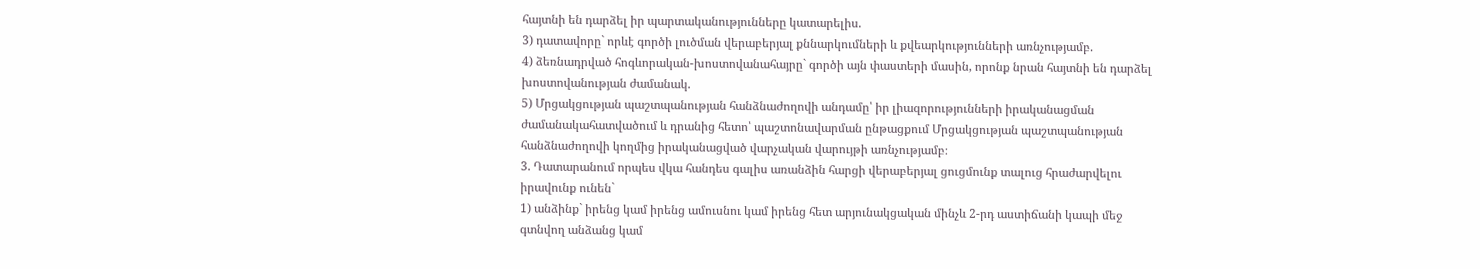հայտնի են դարձել իր պարտականությունները կատարելիս.
3) դատավորը` որևէ գործի լուծման վերաբերյալ քննարկումների և քվեարկությունների առնչությամբ.
4) ձեռնադրված հոգևորական-խոստովանահայրը` գործի այն փաստերի մասին, որոնք նրան հայտնի են դարձել խոստովանության ժամանակ.
5) Մրցակցության պաշտպանության հանձնաժողովի անդամը՝ իր լիազորությունների իրականացման ժամանակահատվածում և դրանից հետո՝ պաշտոնավարման ընթացքում Մրցակցության պաշտպանության հանձնաժողովի կողմից իրականացված վարչական վարույթի առնչությամբ։
3. Դատարանում որպես վկա հանդես գալիս առանձին հարցի վերաբերյալ ցուցմունք տալուց հրաժարվելու իրավունք ունեն`
1) անձինք` իրենց կամ իրենց ամուսնու կամ իրենց հետ արյունակցական մինչև 2-րդ աստիճանի կապի մեջ գտնվող անձանց կամ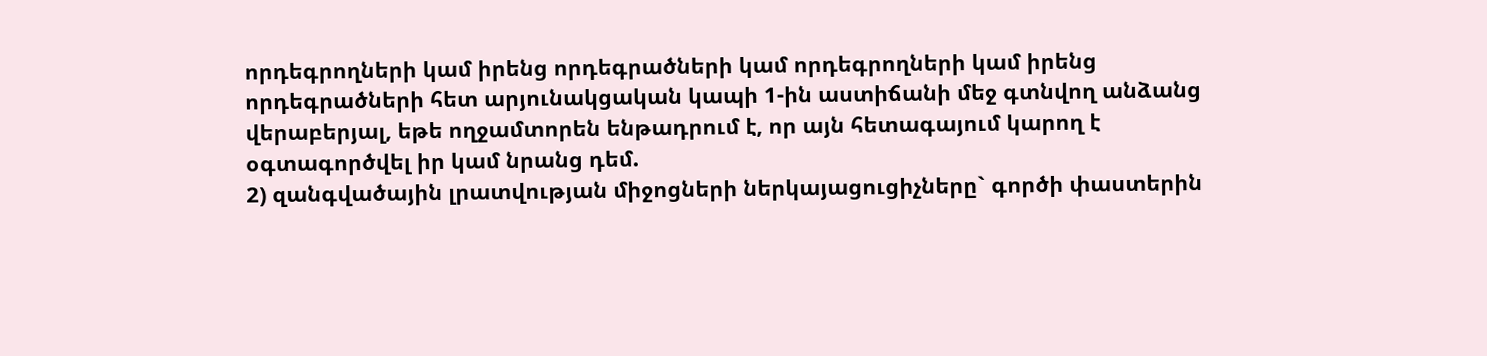որդեգրողների կամ իրենց որդեգրածների կամ որդեգրողների կամ իրենց որդեգրածների հետ արյունակցական կապի 1-ին աստիճանի մեջ գտնվող անձանց վերաբերյալ, եթե ողջամտորեն ենթադրում է, որ այն հետագայում կարող է օգտագործվել իր կամ նրանց դեմ.
2) զանգվածային լրատվության միջոցների ներկայացուցիչները` գործի փաստերին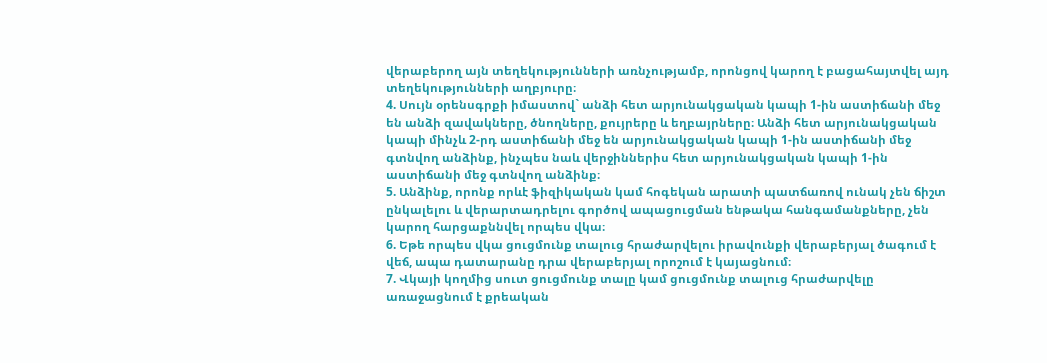վերաբերող այն տեղեկությունների առնչությամբ, որոնցով կարող է բացահայտվել այդ տեղեկությունների աղբյուրը։
4. Սույն օրենսգրքի իմաստով` անձի հետ արյունակցական կապի 1-ին աստիճանի մեջ են անձի զավակները, ծնողները, քույրերը և եղբայրները։ Անձի հետ արյունակցական կապի մինչև 2-րդ աստիճանի մեջ են արյունակցական կապի 1-ին աստիճանի մեջ գտնվող անձինք, ինչպես նաև վերջիններիս հետ արյունակցական կապի 1-ին աստիճանի մեջ գտնվող անձինք։
5. Անձինք, որոնք որևէ ֆիզիկական կամ հոգեկան արատի պատճառով ունակ չեն ճիշտ ընկալելու և վերարտադրելու գործով ապացուցման ենթակա հանգամանքները, չեն կարող հարցաքննվել որպես վկա։
6. Եթե որպես վկա ցուցմունք տալուց հրաժարվելու իրավունքի վերաբերյալ ծագում է վեճ, ապա դատարանը դրա վերաբերյալ որոշում է կայացնում։
7. Վկայի կողմից սուտ ցուցմունք տալը կամ ցուցմունք տալուց հրաժարվելը առաջացնում է քրեական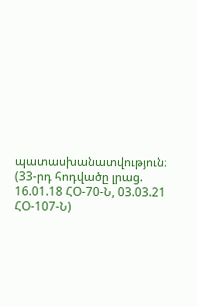պատասխանատվություն։
(33-րդ հոդվածը լրաց. 16.01.18 ՀՕ-70-Ն, 03.03.21 ՀՕ-107-Ն)